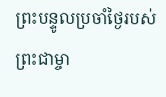ព្រះបន្ទូលប្រចាំថ្ងៃរបស់ព្រះជាម្ចា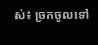ស់៖ ច្រកចូលទៅ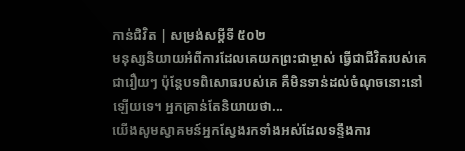កាន់ជិវិត | សម្រង់សម្ដីទី ៥០២
មនុស្សនិយាយអំពីការដែលគេយកព្រះជាម្ចាស់ ធ្វើជាជីវិតរបស់គេជារឿយៗ ប៉ុន្តែបទពិសោធរបស់គេ គឺមិនទាន់ដល់ចំណុចនោះនៅឡើយទេ។ អ្នកគ្រាន់តែនិយាយថា...
យើងសូមស្វាគមន៍អ្នកស្វែងរកទាំងអស់ដែលទន្ទឹងការ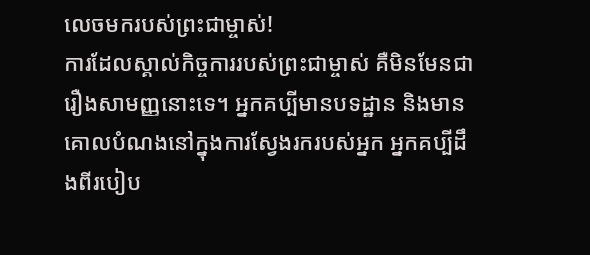លេចមករបស់ព្រះជាម្ចាស់!
ការដែលស្គាល់កិច្ចការរបស់ព្រះជាម្ចាស់ គឺមិនមែនជារឿងសាមញ្ញនោះទេ។ អ្នកគប្បីមានបទដ្ឋាន និងមានគោលបំណងនៅក្នុងការស្វែងរករបស់អ្នក អ្នកគប្បីដឹងពីរបៀប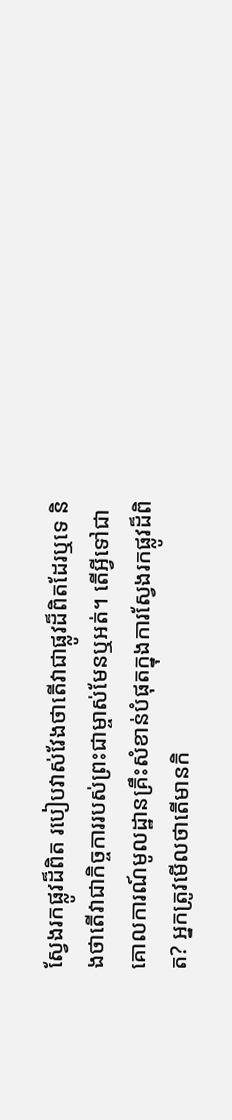ស្វែងរកផ្លូវដ៏ពិត របៀបវាស់វែងថាតើវាជាផ្លូវដ៏ពិតដែរឬទេ និងថាតើវាជាកិច្ចការរបស់ព្រះជាម្ចាស់មែនឬអត់។ តើអ្វីទៅជាគោលការណ៍មូលដ្ឋានគ្រឹះសំខាន់បំផុតក្នុងការស្វែងរកផ្លូវដ៏ពិត? អ្នកត្រូវមើលថាតើមានកិ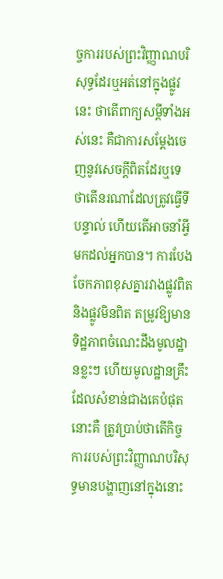ច្ចការរបស់ព្រះវិញ្ញាណបរិសុទ្ធដែរឬអត់នៅក្នុងផ្លូវនេះ ថាតើពាក្យសម្ដីទាំងអស់នេះ គឺជាការសម្ដែងចេញនូវសេចក្តីពិតដែរឬទេ ថាតើនរណាដែលត្រូវធ្វើទីបន្ទាល់ ហើយតើអាចនាំអ្វីមកដល់អ្នកបាន។ ការបែងចែកភាពខុសគ្នារវាងផ្លូវពិត និងផ្លូវមិនពិត តម្រូវឱ្យមានទិដ្ឋភាពចំណេះដឹងមូលដ្ឋានខ្លះៗ ហើយមូលដ្ឋានគ្រឹះដែលសំខាន់ជាងគេបំផុតនោះគឺ ត្រូវប្រាប់ថាតើកិច្ចការរបស់ព្រះវិញ្ញាណបរិសុទ្ធមានបង្ហាញនៅក្នុងនោះ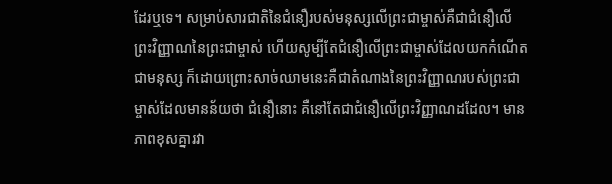ដែរឬទេ។ សម្រាប់សារជាតិនៃជំនឿរបស់មនុស្សលើព្រះជាម្ចាស់គឺជាជំនឿលើព្រះវិញ្ញាណនៃព្រះជាម្ចាស់ ហើយសូម្បីតែជំនឿលើព្រះជាម្ចាស់ដែលយកកំណើតជាមនុស្ស ក៏ដោយព្រោះសាច់ឈាមនេះគឺជាតំណាងនៃព្រះវិញ្ញាណរបស់ព្រះជាម្ចាស់ដែលមានន័យថា ជំនឿនោះ គឺនៅតែជាជំនឿលើព្រះវិញ្ញាណដដែល។ មានភាពខុសគ្នារវា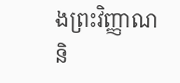ងព្រះវិញ្ញាណនិ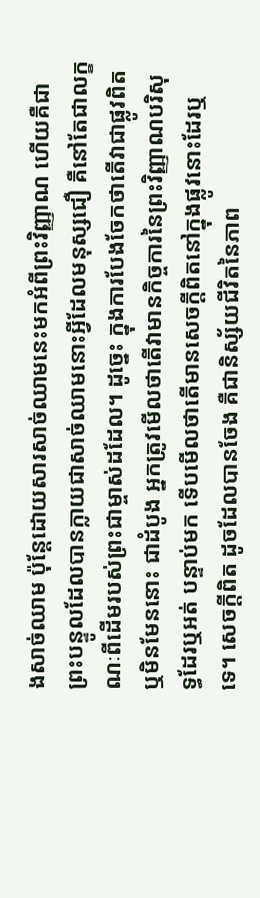ងសាច់ឈាម ប៉ុន្តែដោយសារសាច់ឈាមនេះមកអំពីព្រះវិញ្ញាណ ហើយគឺជាព្រះបន្ទូលដែលបានក្លាយជាសាច់ឈាមនោះអ្វីដែលមនុស្សជឿ គឺនៅតែជាលក្ខណៈពីដើមរបស់ព្រះជាម្ចាស់ដដែល។ ដូច្នេះ ក្នុងការបែងចែកថាតើវាជាផ្លូវពិត ឬមិនមែននោះ ជាដំបូង អ្នកត្រូវមើលថាតើវាមានកិច្ចការនៃព្រះវិញ្ញាណបរិសុទ្ធដែរឬអត់ បន្ទាប់មក ទើបមើលថាតើមានសេចក្តីពិតនៅក្នុងផ្លូវនោះដែរឬទេ។ សេចក្តីពិត ដូចដែលបានចែង គឺជានិស្ស័យជីវិតនៃភាព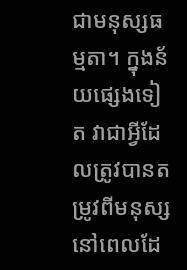ជាមនុស្សធម្មតា។ ក្នុងន័យផ្សេងទៀត វាជាអ្វីដែលត្រូវបានតម្រូវពីមនុស្ស នៅពេលដែ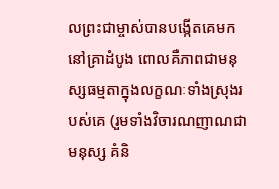លព្រះជាម្ចាស់បានបង្កើតគេមកនៅគ្រាដំបូង ពោលគឺភាពជាមនុស្សធម្មតាក្នុងលក្ខណៈទាំងស្រុងរបស់គេ (រួមទាំងវិចារណញាណជាមនុស្ស គំនិ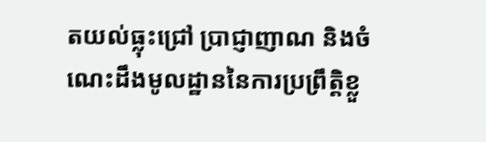តយល់ធ្លុះជ្រៅ ប្រាជ្ញាញាណ និងចំណេះដឹងមូលដ្ឋាននៃការប្រព្រឹត្តិខ្លួ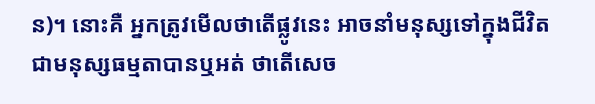ន)។ នោះគឺ អ្នកត្រូវមើលថាតើផ្លូវនេះ អាចនាំមនុស្សទៅក្នុងជីវិតជាមនុស្សធម្មតាបានឬអត់ ថាតើសេច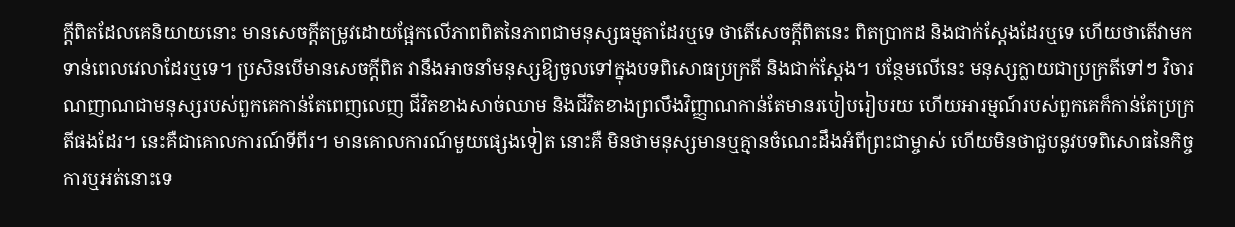ក្តីពិតដែលគេនិយាយនោះ មានសេចក្ដីតម្រូវដោយផ្អែកលើភាពពិតនៃភាពជាមនុស្សធម្មតាដែរឬទេ ថាតើសេចក្តីពិតនេះ ពិតប្រាកដ និងជាក់ស្ដែងដែរឬទេ ហើយថាតើវាមកទាន់ពេលវេលាដែរឬទេ។ ប្រសិនបើមានសេចក្ដីពិត វានឹងអាចនាំមនុស្សឱ្យចូលទៅក្នុងបទពិសោធប្រក្រតី និងជាក់ស្ដែង។ បន្ថែមលើនេះ មនុស្សក្លាយជាប្រក្រតីទៅៗ វិចារណញាណជាមនុស្សរបស់ពួកគេកាន់តែពេញលេញ ជីវិតខាងសាច់ឈាម និងជីវិតខាងព្រលឹងវិញ្ញាណកាន់តែមានរបៀបរៀបរយ ហើយអារម្មណ៍របស់ពួកគេក៏កាន់តែប្រក្រតីផងដែរ។ នេះគឺជាគោលការណ៍ទីពីរ។ មានគោលការណ៍មួយផ្សេងទៀត នោះគឺ មិនថាមនុស្សមានឬគ្មានចំណេះដឹងអំពីព្រះជាម្ចាស់ ហើយមិនថាជួបនូវបទពិសោធនៃកិច្ចការឬអត់នោះទេ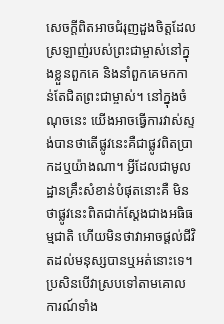សេចក្តីពិតអាចជំរុញដួងចិត្តដែលស្រឡាញ់របស់ព្រះជាម្ចាស់នៅក្នុងខ្លួនពួកគេ និងនាំពួកគេមកកាន់តែជិតព្រះជាម្ចាស់។ នៅក្នុងចំណុចនេះ យើងអាចធ្វើការវាស់ស្ទង់បានថាតើផ្លូវនេះគឺជាផ្លូវពិតប្រាកដឬយ៉ាងណា។ អ្វីដែលជាមូលដ្ឋានគ្រឹះសំខាន់បំផុតនោះគឺ មិនថាផ្លូវនេះពិតជាក់ស្ដែងជាងអធិធម្មជាតិ ហើយមិនថាវាអាចផ្ដល់ជីវិតដល់មនុស្សបានឬអត់នោះទេ។ ប្រសិនបើវាស្របទៅតាមគោលការណ៍ទាំង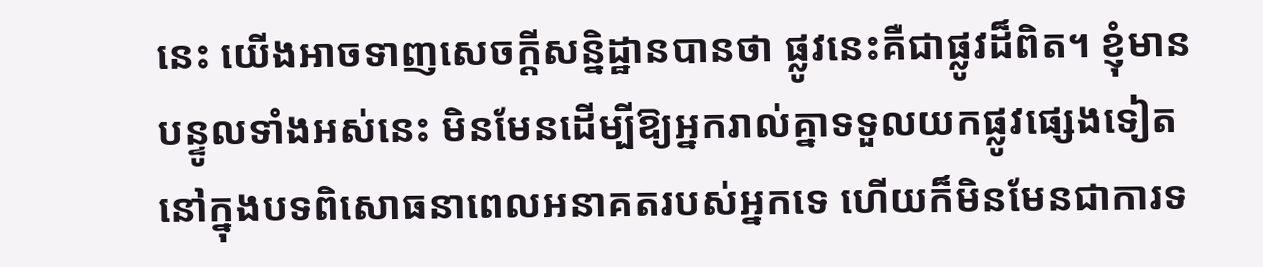នេះ យើងអាចទាញសេចក្ដីសន្និដ្ឋានបានថា ផ្លូវនេះគឺជាផ្លូវដ៏ពិត។ ខ្ញុំមានបន្ទូលទាំងអស់នេះ មិនមែនដើម្បីឱ្យអ្នករាល់គ្នាទទួលយកផ្លូវផ្សេងទៀតនៅក្នុងបទពិសោធនាពេលអនាគតរបស់អ្នកទេ ហើយក៏មិនមែនជាការទ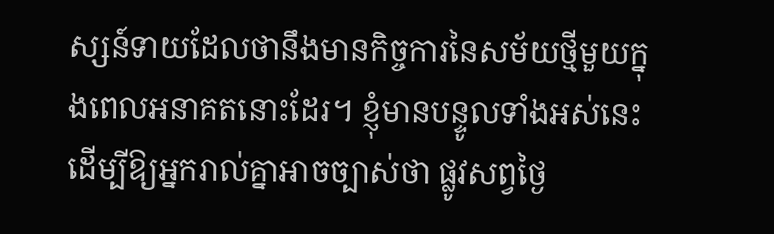ស្សន៍ទាយដែលថានឹងមានកិច្ចការនៃសម័យថ្មីមួយក្នុងពេលអនាគតនោះដែរ។ ខ្ញុំមានបន្ទូលទាំងអស់នេះ ដើម្បីឱ្យអ្នករាល់គ្នាអាចច្បាស់ថា ផ្លូវសព្វថ្ងៃ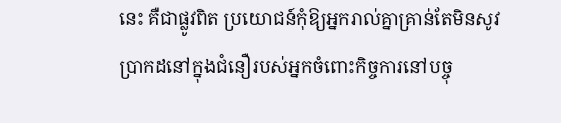នេះ គឺជាផ្លូវពិត ប្រយោជន៍កុំឱ្យអ្នករាល់គ្នាគ្រាន់តែមិនសូវប្រាកដនៅក្នុងជំនឿរបស់អ្នកចំពោះកិច្ចការនៅបច្ចុ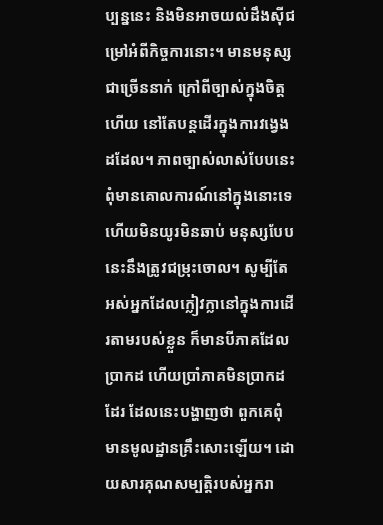ប្បន្ននេះ និងមិនអាចយល់ដឹងស៊ីជម្រៅអំពីកិច្ចការនោះ។ មានមនុស្សជាច្រើននាក់ ក្រៅពីច្បាស់ក្នុងចិត្តហើយ នៅតែបន្តដើរក្នុងការវង្វេងដដែល។ ភាពច្បាស់លាស់បែបនេះ ពុំមានគោលការណ៍នៅក្នុងនោះទេហើយមិនយូរមិនឆាប់ មនុស្សបែបនេះនឹងត្រូវជម្រុះចោល។ សូម្បីតែអស់អ្នកដែលក្លៀវក្លានៅក្នុងការដើរតាមរបស់ខ្លួន ក៏មានបីភាគដែលប្រាកដ ហើយប្រាំភាគមិនប្រាកដដែរ ដែលនេះបង្ហាញថា ពួកគេពុំមានមូលដ្ឋានគ្រឹះសោះឡើយ។ ដោយសារគុណសម្បត្តិរបស់អ្នករា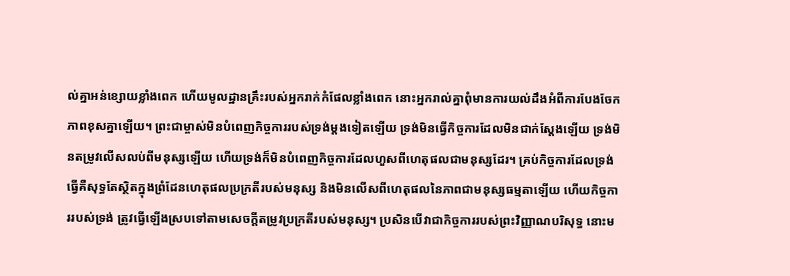ល់គ្នាអន់ខ្សោយខ្លាំងពេក ហើយមូលដ្ឋានគ្រឹះរបស់អ្នករាក់កំផែលខ្លាំងពេក នោះអ្នករាល់គ្នាពុំមានការយល់ដឹងអំពីការបែងចែកភាពខុសគ្នាឡើយ។ ព្រះជាម្ចាស់មិនបំពេញកិច្ចការរបស់ទ្រង់ម្ដងទៀតឡើយ ទ្រង់មិនធ្វើកិច្ចការដែលមិនជាក់ស្ដែងឡើយ ទ្រង់មិនតម្រូវលើសលប់ពីមនុស្សឡើយ ហើយទ្រង់ក៏មិនបំពេញកិច្ចការដែលហួសពីហេតុផលជាមនុស្សដែរ។ គ្រប់កិច្ចការដែលទ្រង់ធ្វើគឺសុទ្ធតែស្ថិតក្នុងព្រំដែនហេតុផលប្រក្រតីរបស់មនុស្ស និងមិនលើសពីហេតុផលនៃភាពជាមនុស្សធម្មតាឡើយ ហើយកិច្ចការរបស់ទ្រង់ ត្រូវធ្វើឡើងស្របទៅតាមសេចក្ដីតម្រូវប្រក្រតីរបស់មនុស្ស។ ប្រសិនបើវាជាកិច្ចការរបស់ព្រះវិញ្ញាណបរិសុទ្ធ នោះម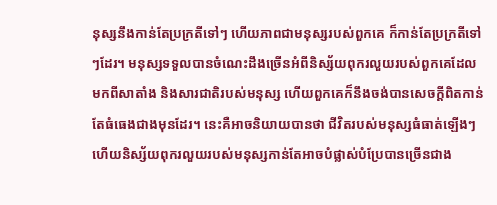នុស្សនឹងកាន់តែប្រក្រតីទៅៗ ហើយភាពជាមនុស្សរបស់ពួកគេ ក៏កាន់តែប្រក្រតីទៅៗដែរ។ មនុស្សទទួលបានចំណេះដឹងច្រើនអំពីនិស្ស័យពុករលួយរបស់ពួកគេដែលមកពីសាតាំង និងសារជាតិរបស់មនុស្ស ហើយពួកគេក៏នឹងចង់បានសេចក្តីពិតកាន់តែធំធេងជាងមុនដែរ។ នេះគឺអាចនិយាយបានថា ជីវិតរបស់មនុស្សធំធាត់ឡើងៗ ហើយនិស្ស័យពុករលួយរបស់មនុស្សកាន់តែអាចបំផ្លាស់បំប្រែបានច្រើនជាង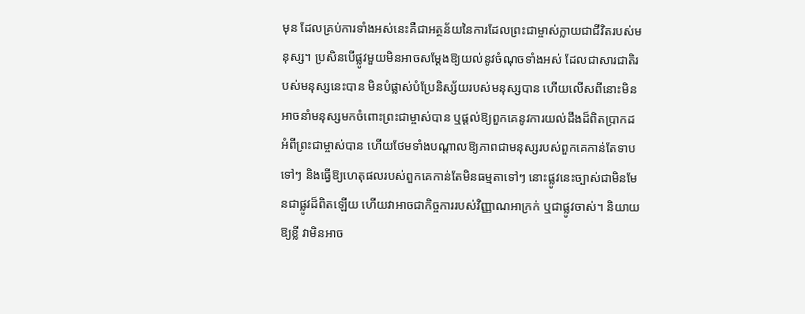មុន ដែលគ្រប់ការទាំងអស់នេះគឺជាអត្ថន័យនៃការដែលព្រះជាម្ចាស់ក្លាយជាជីវិតរបស់មនុស្ស។ ប្រសិនបើផ្លូវមួយមិនអាចសម្ដែងឱ្យយល់នូវចំណុចទាំងអស់ ដែលជាសារជាតិរបស់មនុស្សនេះបាន មិនបំផ្លាស់បំប្រែនិស្ស័យរបស់មនុស្សបាន ហើយលើសពីនោះមិនអាចនាំមនុស្សមកចំពោះព្រះជាម្ចាស់បាន ឬផ្ដល់ឱ្យពួកគេនូវការយល់ដឹងដ៏ពិតប្រាកដអំពីព្រះជាម្ចាស់បាន ហើយថែមទាំងបណ្ដាលឱ្យភាពជាមនុស្សរបស់ពួកគេកាន់តែទាបទៅៗ និងធ្វើឱ្យហេតុផលរបស់ពួកគេកាន់តែមិនធម្មតាទៅៗ នោះផ្លូវនេះច្បាស់ជាមិនមែនជាផ្លូវដ៏ពិតឡើយ ហើយវាអាចជាកិច្ចការរបស់វិញ្ញាណអាក្រក់ ឬជាផ្លូវចាស់។ និយាយឱ្យខ្លី វាមិនអាច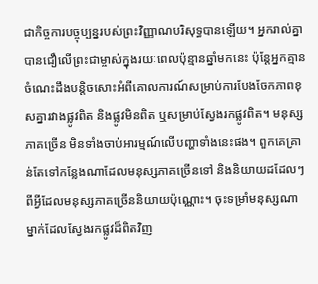ជាកិច្ចការបច្ចុប្បន្នរបស់ព្រះវិញ្ញាណបរិសុទ្ធបានឡើយ។ អ្នករាល់គ្នាបានជឿលើព្រះជាម្ចាស់ក្នុងរយៈពេលប៉ុន្មានឆ្នាំមកនេះ ប៉ុន្តែអ្នកគ្មានចំណេះដឹងបន្តិចសោះអំពីគោលការណ៍សម្រាប់ការបែងចែកភាពខុសគ្នារវាងផ្លូវពិត និងផ្លូវមិនពិត ឬសម្រាប់ស្វែងរកផ្លូវពិត។ មនុស្សភាគច្រើន មិនទាំងចាប់អារម្មណ៍លើបញ្ហាទាំងនេះផង។ ពួកគេគ្រាន់តែទៅកន្លែងណាដែលមនុស្សភាគច្រើនទៅ និងនិយាយដដែលៗពីអ្វីដែលមនុស្សភាគច្រើននិយាយប៉ុណ្ណោះ។ ចុះទម្រាំមនុស្សណាម្នាក់ដែលស្វែងរកផ្លូវដ៏ពិតវិញ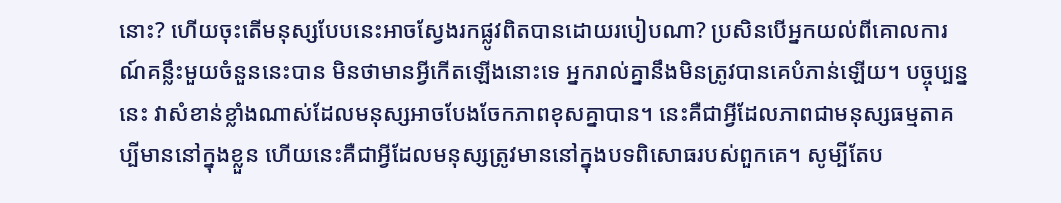នោះ? ហើយចុះតើមនុស្សបែបនេះអាចស្វែងរកផ្លូវពិតបានដោយរបៀបណា? ប្រសិនបើអ្នកយល់ពីគោលការណ៍គន្លឹះមួយចំនួននេះបាន មិនថាមានអ្វីកើតឡើងនោះទេ អ្នករាល់គ្នានឹងមិនត្រូវបានគេបំភាន់ឡើយ។ បច្ចុប្បន្ននេះ វាសំខាន់ខ្លាំងណាស់ដែលមនុស្សអាចបែងចែកភាពខុសគ្នាបាន។ នេះគឺជាអ្វីដែលភាពជាមនុស្សធម្មតាគប្បីមាននៅក្នុងខ្លួន ហើយនេះគឺជាអ្វីដែលមនុស្សត្រូវមាននៅក្នុងបទពិសោធរបស់ពួកគេ។ សូម្បីតែប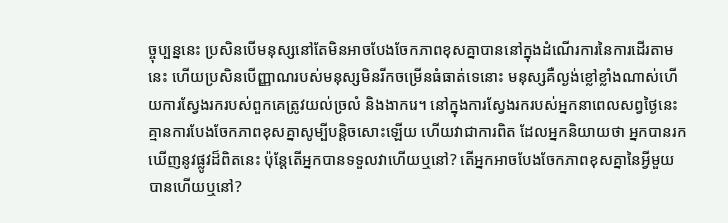ច្ចុប្បន្ននេះ ប្រសិនបើមនុស្សនៅតែមិនអាចបែងចែកភាពខុសគ្នាបាននៅក្នុងដំណើរការនៃការដើរតាមនេះ ហើយប្រសិនបើញ្ញាណរបស់មនុស្សមិនរីកចម្រើនធំធាត់ទេនោះ មនុស្សគឺល្ងង់ខ្លៅខ្លាំងណាស់ហើយការស្វែងរករបស់ពួកគេត្រូវយល់ច្រលំ និងងាករេ។ នៅក្នុងការស្វែងរករបស់អ្នកនាពេលសព្វថ្ងៃនេះ គ្មានការបែងចែកភាពខុសគ្នាសូម្បីបន្តិចសោះឡើយ ហើយវាជាការពិត ដែលអ្នកនិយាយថា អ្នកបានរកឃើញនូវផ្លូវដ៏ពិតនេះ ប៉ុន្ដែតើអ្នកបានទទួលវាហើយឬនៅ? តើអ្នកអាចបែងចែកភាពខុសគ្នានៃអ្វីមួយបានហើយឬនៅ?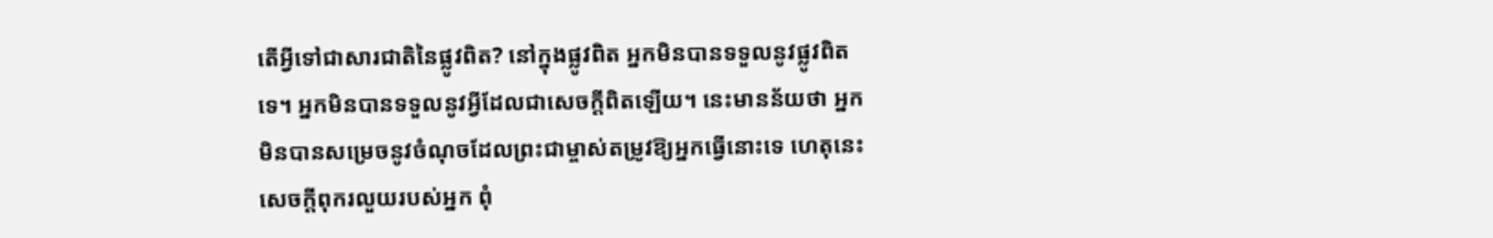តើអ្វីទៅជាសារជាតិនៃផ្លូវពិត? នៅក្នុងផ្លូវពិត អ្នកមិនបានទទួលនូវផ្លូវពិតទេ។ អ្នកមិនបានទទួលនូវអ្វីដែលជាសេចក្តីពិតឡើយ។ នេះមានន័យថា អ្នកមិនបានសម្រេចនូវចំណុចដែលព្រះជាម្ចាស់តម្រូវឱ្យអ្នកធ្វើនោះទេ ហេតុនេះ សេចក្តីពុករលួយរបស់អ្នក ពុំ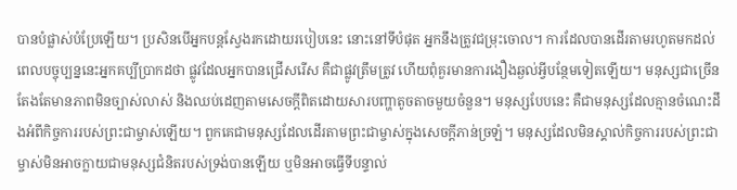បានបំផ្លាស់បំប្រែឡើយ។ ប្រសិនបើអ្នកបន្តស្វែងរកដោយរបៀបនេះ នោះនៅទីបំផុត អ្នកនឹងត្រូវជម្រុះចោល។ ការដែលបានដើរតាមរហូតមកដល់ពេលបច្ចុប្បន្ននេះអ្នកគប្បីប្រាកដថា ផ្លូវដែលអ្នកបានជ្រើសរើស គឺជាផ្លូវត្រឹមត្រូវ ហើយពុំគួរមានការងឿងឆ្ងល់អ្វីបន្ថែមទៀតឡើយ។ មនុស្សជាច្រើន តែងតែមានភាពមិនច្បាស់លាស់ និងឈប់ដេញតាមសេចក្តីពិតដោយសារបញ្ហាតូចតាចមួយចំនួន។ មនុស្សបែបនេះ គឺជាមនុស្សដែលគ្មានចំណេះដឹងអំពីកិច្ចការរបស់ព្រះជាម្ចាស់ឡើយ។ ពួកគេជាមនុស្សដែលដើរតាមព្រះជាម្ចាស់ក្នុងសេចក្តីភាន់ច្រឡំ។ មនុស្សដែលមិនស្គាល់កិច្ចការរបស់ព្រះជាម្ចាស់មិនអាចក្លាយជាមនុស្សជំនិតរបស់ទ្រង់បានឡើយ ឬមិនអាចធ្វើទីបន្ទាល់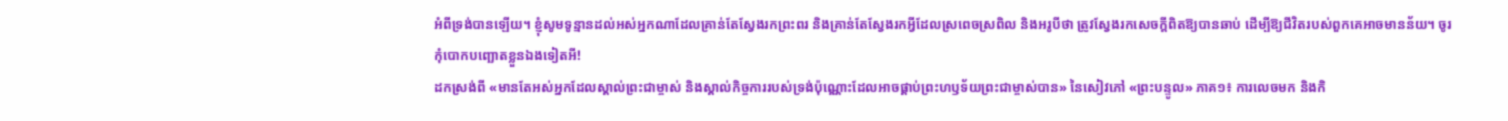អំពីទ្រង់បានឡើយ។ ខ្ញុំសូមទូន្មានដល់អស់អ្នកណាដែលគ្រាន់តែស្វែងរកព្រះពរ និងគ្រាន់តែស្វែងរកអ្វីដែលស្រពេចស្រពិល និងអរូបីថា ត្រូវស្វែងរកសេចក្តីពិតឱ្យបានឆាប់ ដើម្បីឱ្យជីវិតរបស់ពួកគេអាចមានន័យ។ ចូរកុំបោកបញ្ឆោតខ្លួនឯងទៀតអី!
ដកស្រង់ពី «មានតែអស់អ្នកដែលស្គាល់ព្រះជាម្ចាស់ និងស្គាល់កិច្ចការរបស់ទ្រង់ប៉ុណ្ណោះដែលអាចផ្គាប់ព្រះហឫទ័យព្រះជាម្ចាស់បាន» នៃសៀវភៅ «ព្រះបន្ទូល» ភាគ១៖ ការលេចមក និងកិ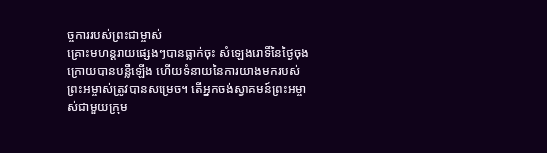ច្ចការរបស់ព្រះជាម្ចាស់
គ្រោះមហន្តរាយផ្សេងៗបានធ្លាក់ចុះ សំឡេងរោទិ៍នៃថ្ងៃចុងក្រោយបានបន្លឺឡើង ហើយទំនាយនៃការយាងមករបស់ព្រះអម្ចាស់ត្រូវបានសម្រេច។ តើអ្នកចង់ស្វាគមន៍ព្រះអម្ចាស់ជាមួយក្រុម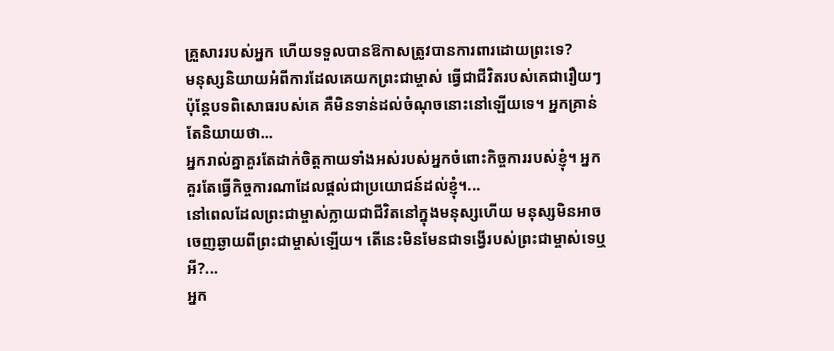គ្រួសាររបស់អ្នក ហើយទទួលបានឱកាសត្រូវបានការពារដោយព្រះទេ?
មនុស្សនិយាយអំពីការដែលគេយកព្រះជាម្ចាស់ ធ្វើជាជីវិតរបស់គេជារឿយៗ ប៉ុន្តែបទពិសោធរបស់គេ គឺមិនទាន់ដល់ចំណុចនោះនៅឡើយទេ។ អ្នកគ្រាន់តែនិយាយថា...
អ្នករាល់គ្នាគួរតែដាក់ចិត្តកាយទាំងអស់របស់អ្នកចំពោះកិច្ចការរបស់ខ្ញុំ។ អ្នកគួរតែធ្វើកិច្ចការណាដែលផ្ដល់ជាប្រយោជន៍ដល់ខ្ញុំ។...
នៅពេលដែលព្រះជាម្ចាស់ក្លាយជាជីវិតនៅក្នុងមនុស្សហើយ មនុស្សមិនអាចចេញឆ្ងាយពីព្រះជាម្ចាស់ឡើយ។ តើនេះមិនមែនជាទង្វើរបស់ព្រះជាម្ចាស់ទេឬអី?...
អ្នក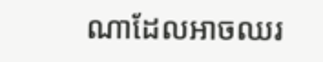ណាដែលអាចឈរ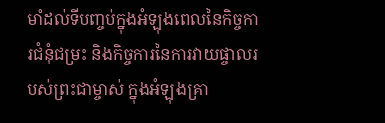មាំដល់ទីបញ្ចប់ក្នុងអំឡុងពេលនៃកិច្ចការជំនុំជម្រះ និងកិច្ចការនៃការវាយផ្ចាលរបស់ព្រះជាម្ចាស់ ក្នុងអំឡុងគ្រា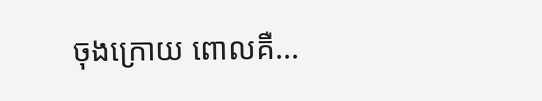ចុងក្រោយ ពោលគឺ...